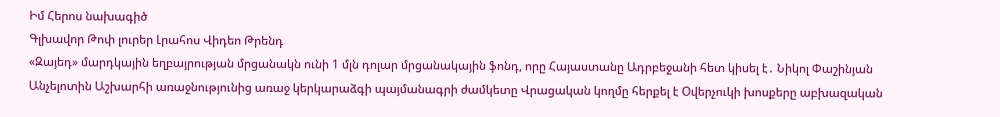Իմ Հերոս նախագիծ
Գլխավոր Թոփ լուրեր Լրահոս Վիդեո Թրենդ
«Զայեդ» մարդկային եղբայրության մրցանակն ունի 1 մլն դոլար մրցանակային ֆոնդ, որը Հայաստանը Ադրբեջանի հետ կիսել է․ Նիկոլ Փաշինյան Անչելոտին Աշխարհի առաջնությունից առաջ կերկարաձգի պայմանագրի ժամկետը Վրացական կողմը հերքել է Օվերչուկի խոսքերը աբխազական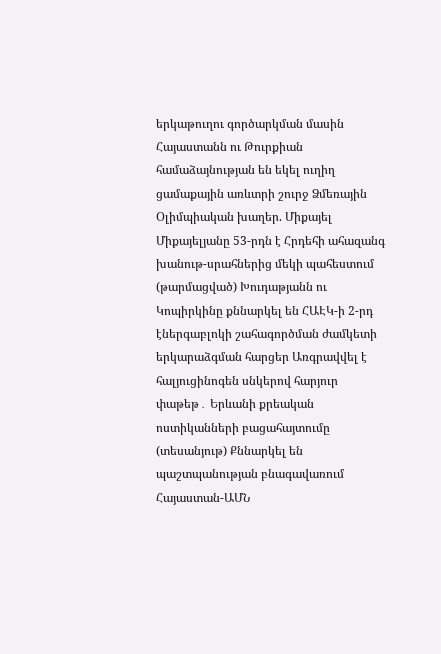երկաթուղու գործարկման մասին Հայաստանն ու Թուրքիան համաձայնության են եկել ուղիղ ցամաքային առևտրի շուրջ Ձմեռային Օլիմպիական խաղեր. Միքայել Միքայելյանը 53-րդն է Հրդեհի ահազանգ խանութ-սրահներից մեկի պահեստում (թարմացված) Խուդաթյանն ու Կոպիրկինը քննարկել են ՀԱԷԿ-ի 2-րդ էներգաբլոկի շահագործման ժամկետի երկարաձգման հարցեր Առգրավվել է հալյուցինոգեն սնկերով հարյուր փաթեթ․ Երևանի քրեական ոստիկանների բացահայտումը (տեսանյութ) Քննարկել են պաշտպանության բնագավառում Հայաստան-ԱՄՆ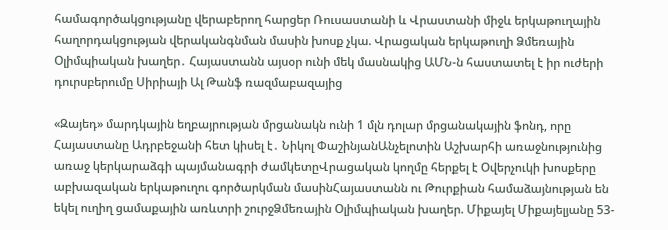համագործակցությանը վերաբերող հարցեր Ռուսաստանի և Վրաստանի միջև երկաթուղային հաղորդակցության վերականգնման մասին խոսք չկա. Վրացական երկաթուղի Ձմեռային Օլիմպիական խաղեր․ Հայաստանն այսօր ունի մեկ մասնակից ԱՄՆ-ն հաստատել է իր ուժերի դուրսբերումը Սիրիայի Ալ Թանֆ ռազմաբազայից

«Զայեդ» մարդկային եղբայրության մրցանակն ունի 1 մլն դոլար մրցանակային ֆոնդ, որը Հայաստանը Ադրբեջանի հետ կիսել է․ Նիկոլ ՓաշինյանԱնչելոտին Աշխարհի առաջնությունից առաջ կերկարաձգի պայմանագրի ժամկետըՎրացական կողմը հերքել է Օվերչուկի խոսքերը աբխազական երկաթուղու գործարկման մասինՀայաստանն ու Թուրքիան համաձայնության են եկել ուղիղ ցամաքային առևտրի շուրջՁմեռային Օլիմպիական խաղեր. Միքայել Միքայելյանը 53-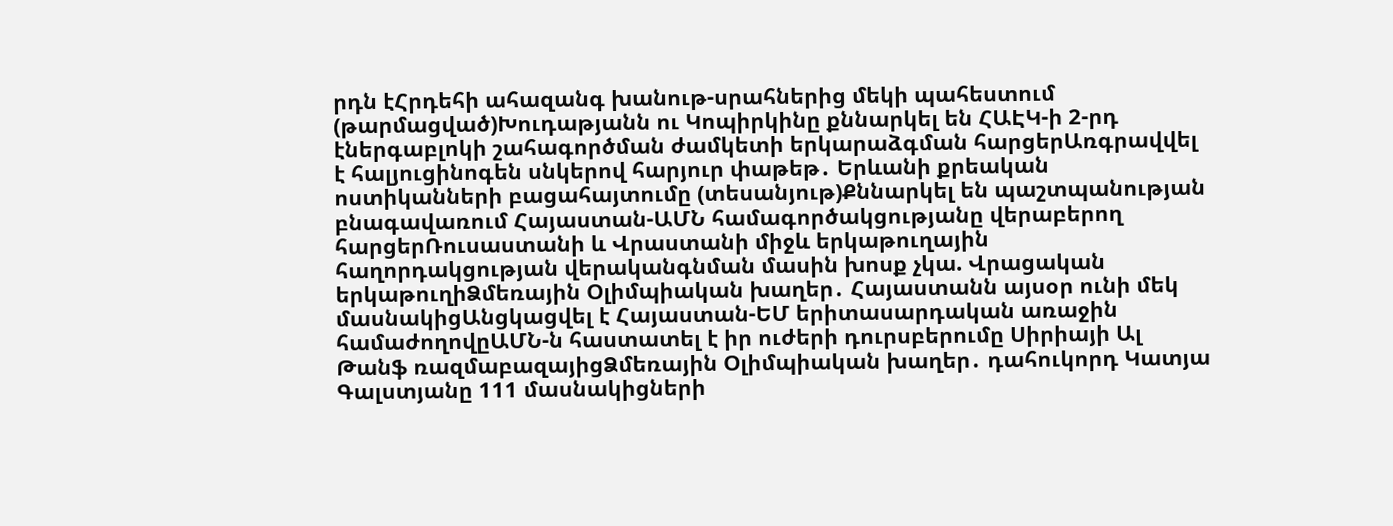րդն էՀրդեհի ահազանգ խանութ-սրահներից մեկի պահեստում (թարմացված)Խուդաթյանն ու Կոպիրկինը քննարկել են ՀԱԷԿ-ի 2-րդ էներգաբլոկի շահագործման ժամկետի երկարաձգման հարցերԱռգրավվել է հալյուցինոգեն սնկերով հարյուր փաթեթ․ Երևանի քրեական ոստիկանների բացահայտումը (տեսանյութ)Քննարկել են պաշտպանության բնագավառում Հայաստան-ԱՄՆ համագործակցությանը վերաբերող հարցերՌուսաստանի և Վրաստանի միջև երկաթուղային հաղորդակցության վերականգնման մասին խոսք չկա. Վրացական երկաթուղիՁմեռային Օլիմպիական խաղեր․ Հայաստանն այսօր ունի մեկ մասնակիցԱնցկացվել է Հայաստան-ԵՄ երիտասարդական առաջին համաժողովըԱՄՆ-ն հաստատել է իր ուժերի դուրսբերումը Սիրիայի Ալ Թանֆ ռազմաբազայիցՁմեռային Օլիմպիական խաղեր․ դահուկորդ Կատյա Գալստյանը 111 մասնակիցների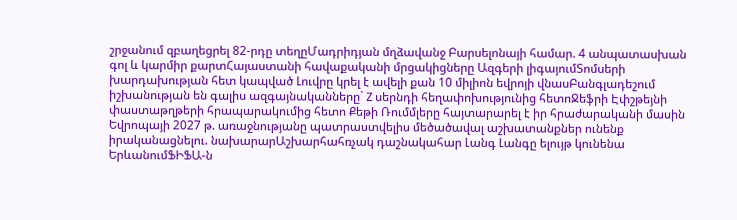շրջանում զբաղեցրել 82-րդը տեղըՄադրիդյան մղձավանջ Բարսելոնայի համար. 4 անպատասխան գոլ և կարմիր քարտՀայաստանի հավաքականի մրցակիցները Ազգերի լիգայումՏոմսերի խարդախության հետ կապված Լուվրը կրել է ավելի քան 10 միլիոն եվրոյի վնասԲանգլադեշում իշխանության են գալիս ազգայնականները` Z սերնդի հեղափոխությունից հետոՋեֆրի Էփշթեյնի փաստաթղթերի հրապարակումից հետո Քեթի Ռումմլերը հայտարարել է իր հրաժարականի մասին Եվրոպայի 2027 թ. առաջնությանը պատրաստվելիս մեծածավալ աշխատանքներ ունենք իրականացնելու. նախարարԱշխարհահռչակ դաշնակահար Լանգ Լանգը ելույթ կունենա ԵրևանումՖԻՖԱ-ն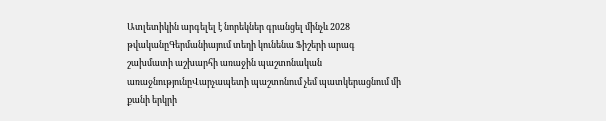Ատլետիկին արգելել է նորեկներ գրանցել մինչև 2028 թվականըԳերմանիայում տեղի կունենա Ֆիշերի արագ շախմատի աշխարհի առաջին պաշտոնական առաջնությունըՎարչապետի պաշտոնում չեմ պատկերացնում մի քանի երկրի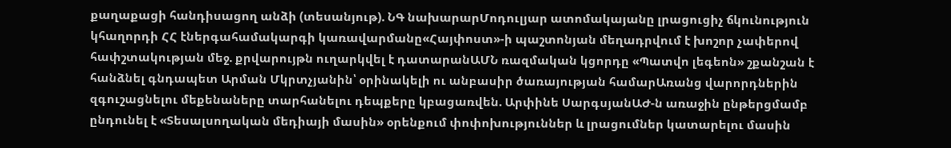քաղաքացի հանդիսացող անձի (տեսանյութ). ՆԳ նախարարՄոդուլյար ատոմակայանը լրացուցիչ ճկունություն կհաղորդի ՀՀ էներգահամակարգի կառավարմանը«Հայփոստ»-ի պաշտոնյան մեղադրվում է խոշոր չափերով հափշտակության մեջ. քրվարույթն ուղարկվել է դատարանԱՄՆ ռազմական կցորդը «Պատվո լեգեոն» շքանշան է հանձնել գնդապետ Արման Մկրտչյանին՝ օրինակելի ու անբասիր ծառայության համարԱռանց վարորդներին զգուշացնելու մեքենաները տարհանելու դեպքերը կբացառվեն. Արփինե ՍարգսյանԱԺ-ն առաջին ընթերցմամբ ընդունել է «Տեսալսողական մեդիայի մասին» օրենքում փոփոխություններ և լրացումներ կատարելու մասին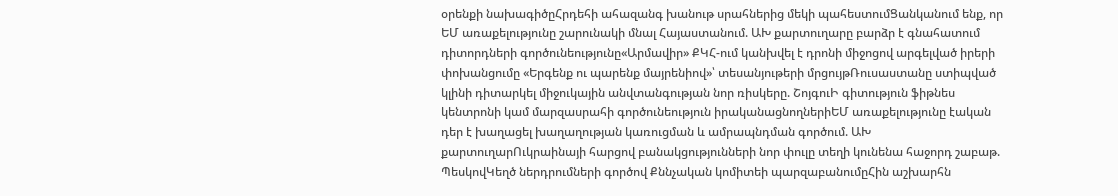օրենքի նախագիծըՀրդեհի ահազանգ խանութ սրահներից մեկի պահեստումՑանկանում ենք, որ ԵՄ առաքելությունը շարունակի մնալ Հայաստանում. ԱԽ քարտուղարը բարձր է գնահատում դիտորդների գործունեությունը«Արմավիր» ՔԿՀ-ում կանխվել է դրոնի միջոցով արգելված իրերի փոխանցումը «Երգենք ու պարենք մայրենիով»՝ տեսանյութերի մրցույթՌուսաստանը ստիպված կլինի դիտարկել միջուկային անվտանգության նոր ռիսկերը. ՇոյգուԻ գիտություն ֆիթնես կենտրոնի կամ մարզասրահի գործունեություն իրականացնողներիԵՄ առաքելությունը էական դեր է խաղացել խաղաղության կառուցման և ամրապնդման գործում. ԱԽ քարտուղարՈւկրաինայի հարցով բանակցությունների նոր փուլը տեղի կունենա հաջորդ շաբաթ. ՊեսկովԿեղծ ներդրումների գործով Քննչական կոմիտեի պարզաբանումըՀին աշխարհն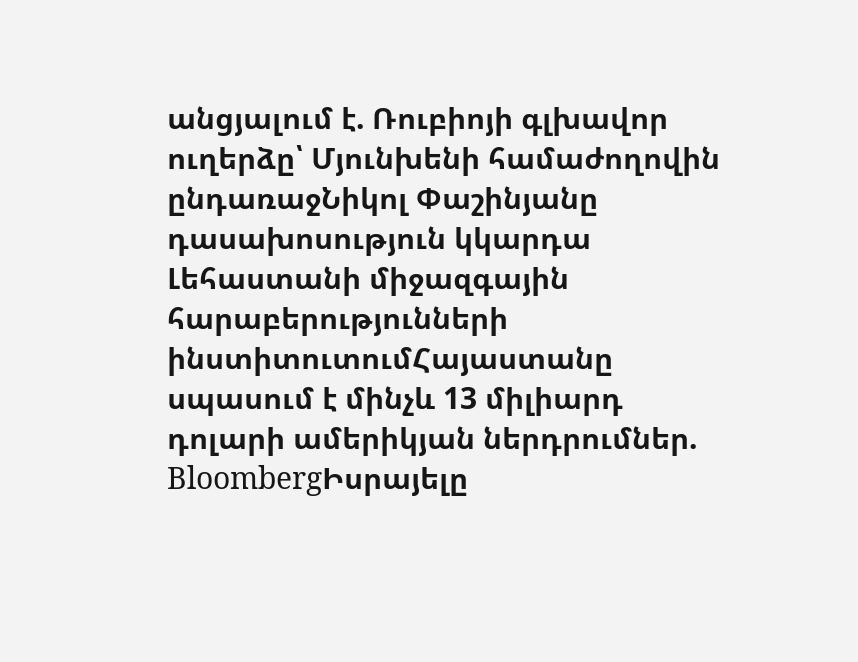անցյալում է. Ռուբիոյի գլխավոր ուղերձը՝ Մյունխենի համաժողովին ընդառաջՆիկոլ Փաշինյանը դասախոսություն կկարդա Լեհաստանի միջազգային հարաբերությունների ինստիտուտումՀայաստանը սպասում է մինչև 13 միլիարդ դոլարի ամերիկյան ներդրումներ. BloombergԻսրայելը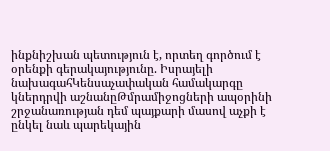ինքնիշխան պետություն է, որտեղ գործում է օրենքի գերակայությունը. Իսրայելի նախագահԿենսաչափական համակարգը կներդրվի աշնանըԹմրամիջոցների ապօրինի շրջանառության դեմ պայքարի մասով աչքի է ընկել նաև պարեկային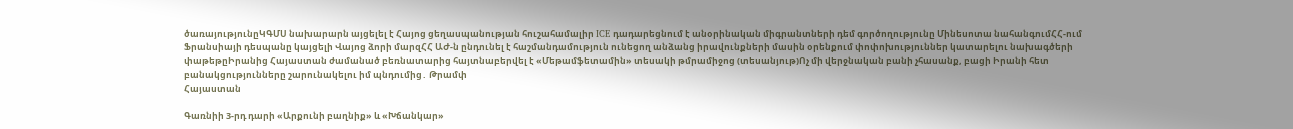ծառայությունըԿԳՄՍ նախարարն այցելել է Հայոց ցեղասպանության հուշահամալիր ICE դադարեցնում է անօրինական միգրանտների դեմ գործողությունը Մինեսոտա նահանգումՀՀ-ում Ֆրանսիայի դեսպանը կայցելի Վայոց ձորի մարզՀՀ ԱԺ-ն ընդունել է հաշմանդամություն ունեցող անձանց իրավունքների մասին օրենքում փոփոխություններ կատարելու նախագծերի փաթեթըԻրանից Հայաստան ժամանած բեռնատարից հայտնաբերվել է «Մեթամֆետամին» տեսակի թմրամիջոց (տեսանյութ)Ոչ մի վերջնական բանի չհասանք, բացի Իրանի հետ բանակցությունները շարունակելու իմ պնդումից․ Թրամփ
Հայաստան

Գառնիի 3-րդ դարի «Արքունի բաղնիք» և «Խճանկար»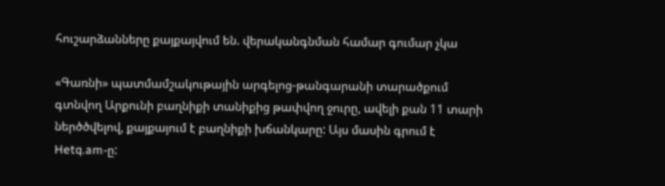հուշարձանները քայքայվում են. վերականգնման համար գումար չկա

«Գառնի» պատմամշակութային արգելոց-թանգարանի տարածքում գտնվող Արքունի բաղնիքի տանիքից թափվող ջուրը, ավելի քան 11 տարի ներծծվելով, քայքայում է բաղնիքի խճանկարը: Այս մասին գրում է Hetq.am-ը: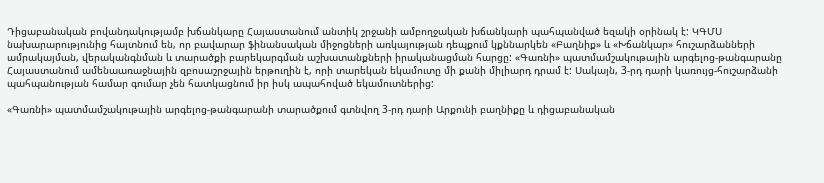Դիցաբանական բովանդակությամբ խճանկարը Հայաստանում անտիկ շրջանի ամբողջական խճանկարի պահպանված եզակի օրինակ է: ԿԳՄՍ նախարարությունից հայտնում են, որ բավարար ֆինանսական միջոցների առկայության դեպքում կքննարկեն «Բաղնիք» և «Խճանկար» հուշարձանների ամրակայման, վերականգնման և տարածքի բարեկարգման աշխատանքների իրականացման հարցը: «Գառնի» պատմամշակութային արգելոց-թանգարանը Հայաստանում ամենաառաջնային զբոսաշրջային երթուղին է, որի տարեկան եկամուտը մի քանի միլիարդ դրամ է: Սակայն, 3-րդ դարի կառույց-հուշարձանի պահպանության համար գումար չեն հատկացնում իր իսկ ապահոված եկամուտներից:

«Գառնի» պատմամշակութային արգելոց-թանգարանի տարածքում գտնվող 3-րդ դարի Արքունի բաղնիքը և դիցաբանական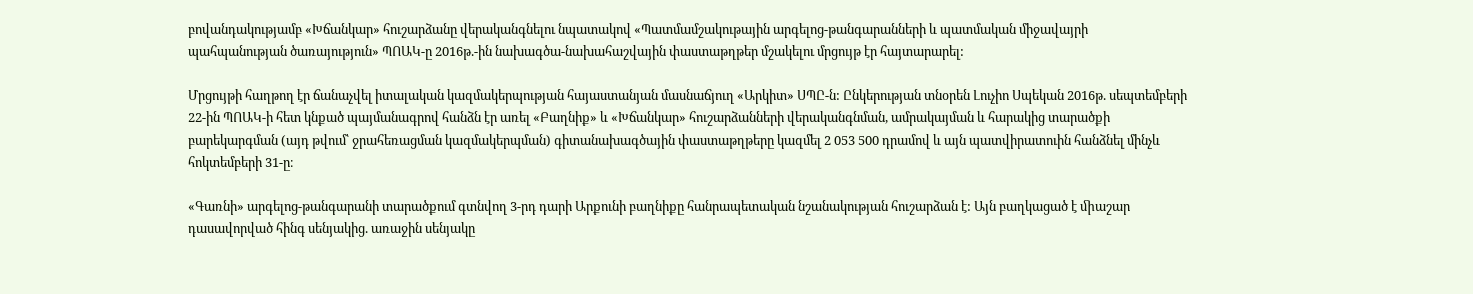բովանդակությամբ «Խճանկար» հուշարձանը վերականգնելու նպատակով «Պատմամշակութային արգելոց-թանգարանների և պատմական միջավայրի պահպանության ծառայություն» ՊՈԱԿ-ը 2016թ.-ին նախագծա-նախահաշվային փաստաթղթեր մշակելու մրցույթ էր հայտարարել:

Մրցույթի հաղթող էր ճանաչվել իտալական կազմակերպության հայաստանյան մասնաճյուղ «Արկիտ» ՍՊԸ-ն: Ընկերության տնօրեն Լուչիո Սպեկան 2016թ. սեպտեմբերի 22-ին ՊՈԱԿ-ի հետ կնքած պայմանագրով հանձն էր առել «Բաղնիք» և «Խճանկար» հուշարձանների վերականգնման, ամրակայման և հարակից տարածքի բարեկարգման (այդ թվում՝ ջրահեռացման կազմակերպման) գիտանախագծային փաստաթղթերը կազմել 2 053 500 դրամով և այն պատվիրատուին հանձնել մինչև հոկտեմբերի 31-ը։

«Գառնի» արգելոց-թանգարանի տարածքում գտնվող 3-րդ դարի Արքունի բաղնիքը հանրապետական նշանակության հուշարձան է: Այն բաղկացած է ﬕաշար դասավորված հինգ սենյակից. առաջին սենյակը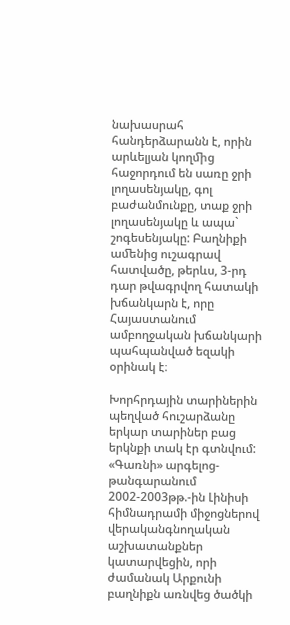նախասրահ հանդերձարանն է, որին արևելյան կողﬕց հաջորդում են սառը ջրի լողասենյակը, գոլ բաժանմունքը, տաք ջրի լողասենյակը և ապա` շոգեսենյակը: Բաղնիքի աﬔնից ուշագրավ հատվածը, թերևս, 3-րդ դար թվագրվող հատակի խճանկարն է, որը Հայաստանում ամբողջական խճանկարի պահպանված եզակի օրինակ է։

Խորհրդային տարիներին պեղված հուշարձանը երկար տարիներ բաց երկնքի տակ էր գտնվում: «Գառնի» արգելոց-թանգարանում 2002-2003թթ.-ին Լինիսի հիմնադրամի միջոցներով վերականգնողական աշխատանքներ կատարվեցին, որի ժամանակ Արքունի բաղնիքն առնվեց ծածկի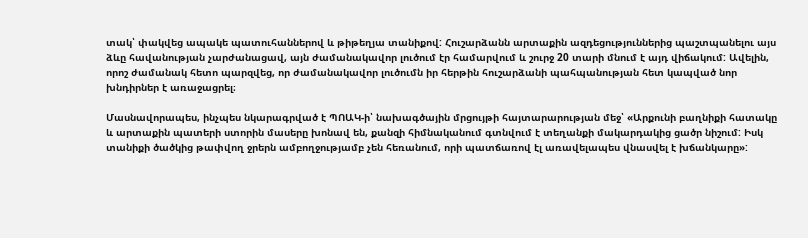տակ՝ փակվեց ապակե պատուհաններով և թիթեղյա տանիքով: Հուշարձանն արտաքին ազդեցություններից պաշտպանելու այս ձևը հավանության չարժանացավ, այն ժամանակավոր լուծում էր համարվում և շուրջ 20 տարի մնում է այդ վիճակում: Ավելին, որոշ ժամանակ հետո պարզվեց, որ ժամանակավոր լուծումն իր հերթին հուշարձանի պահպանության հետ կապված նոր խնդիրներ է առաջացրել։

Մասնավորապես, ինչպես նկարագրված է ՊՈԱԿ-ի՝ նախագծային մրցույթի հայտարարության մեջ՝ «Արքունի բաղնիքի հատակը և արտաքին պատերի ստորին մասերը խոնավ են, քանզի հիմնականում գտնվում է տեղանքի մակարդակից ցածր նիշում: Իսկ տանիքի ծածկից թափվող ջրերն ամբողջությամբ չեն հեռանում, որի պատճառով էլ առավելապես վնասվել է խճանկարը»: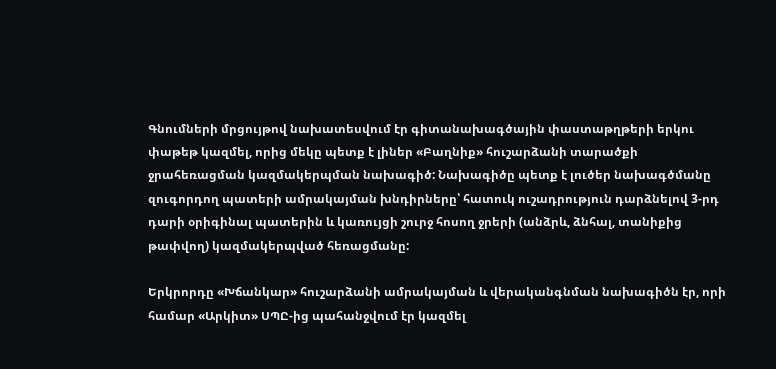Գնումների մրցույթով նախատեսվում էր գիտանախագծային փաստաթղթերի երկու փաթեթ կազմել, որից մեկը պետք է լիներ «Բաղնիք» հուշարձանի տարածքի ջրահեռացման կազմակերպման նախագիծ: Նախագիծը պետք է լուծեր նախագծմանը զուգորդող պատերի ամրակայման խնդիրները՝ հատուկ ուշադրություն դարձնելով 3-րդ դարի օրիգինալ պատերին և կառույցի շուրջ հոսող ջրերի (անձրև, ձնհալ, տանիքից թափվող) կազմակերպված հեռացմանը:

Երկրորդը «Խճանկար» հուշարձանի ամրակայման և վերականգնման նախագիծն էր, որի համար «Արկիտ» ՍՊԸ-ից պահանջվում էր կազմել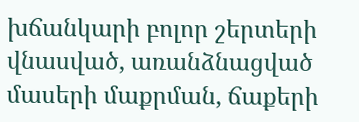խճանկարի բոլոր շերտերի վնասված, առանձնացված մասերի մաքրման, ճաքերի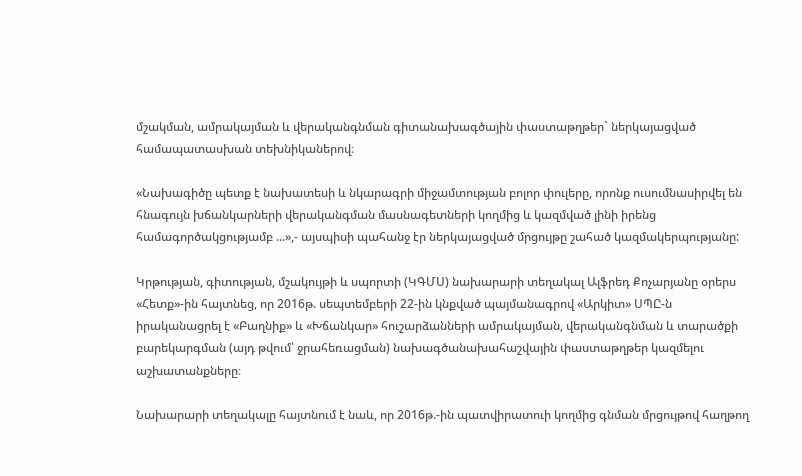մշակման, ամրակայման և վերականգնման գիտանախագծային փաստաթղթեր` ներկայացված համապատասխան տեխնիկաներով։

«Նախագիծը պետք է նախատեսի և նկարագրի միջամտության բոլոր փուլերը, որոնք ուսումնասիրվել են հնագույն խճանկարների վերականգման մասնագետների կողմից և կազմված լինի իրենց համագործակցությամբ ...»,- այսպիսի պահանջ էր ներկայացված մրցույթը շահած կազմակերպությանը:

Կրթության, գիտության, մշակույթի և սպորտի (ԿԳՄՍ) նախարարի տեղակալ Ալֆրեդ Քոչարյանը օրերս «Հետք»-ին հայտնեց, որ 2016թ. սեպտեմբերի 22-ին կնքված պայմանագրով «Արկիտ» ՍՊԸ-ն իրականացրել է «Բաղնիք» և «Խճանկար» հուշարձանների ամրակայման, վերականգնման և տարածքի բարեկարգման (այդ թվում՝ ջրահեռացման) նախագծանախահաշվային փաստաթղթեր կազմելու աշխատանքները։

Նախարարի տեղակալը հայտնում է նաև, որ 2016թ.-ին պատվիրատուի կողմից գնման մրցույթով հաղթող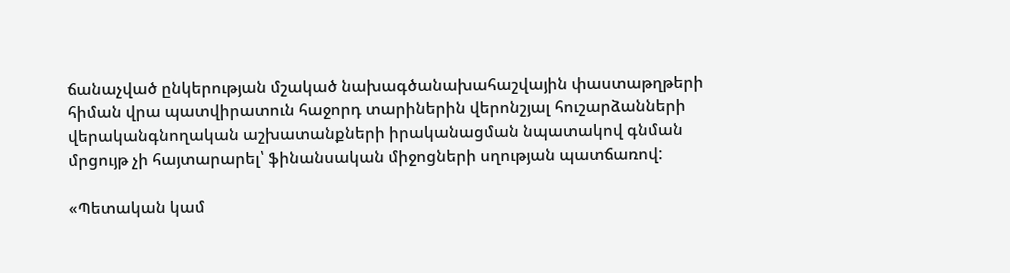ճանաչված ընկերության մշակած նախագծանախահաշվային փաստաթղթերի հիման վրա պատվիրատուն հաջորդ տարիներին վերոնշյալ հուշարձանների վերականգնողական աշխատանքների իրականացման նպատակով գնման մրցույթ չի հայտարարել՝ ֆինանսական միջոցների սղության պատճառով:

«Պետական կամ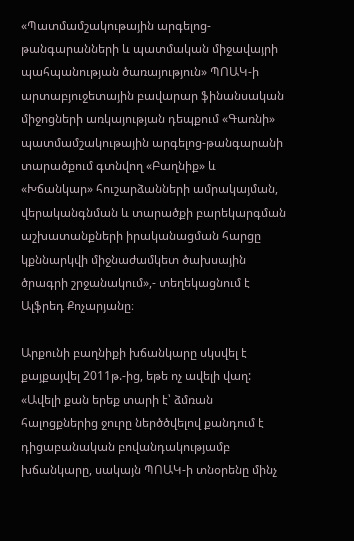«Պատմամշակութային արգելոց-թանգարանների և պատմական միջավայրի պահպանության ծառայություն» ՊՈԱԿ-ի արտաբյուջետային բավարար ֆինանսական միջոցների առկայության դեպքում «Գառնի» պատմամշակութային արգելոց-թանգարանի տարածքում գտնվող «Բաղնիք» և «Խճանկար» հուշարձանների ամրակայման, վերականգնման և տարածքի բարեկարգման աշխատանքների իրականացման հարցը կքննարկվի միջնաժամկետ ծախսային ծրագրի շրջանակում»,- տեղեկացնում է Ալֆրեդ Քոչարյանը։

Արքունի բաղնիքի խճանկարը սկսվել է քայքայվել 2011թ.-ից, եթե ոչ ավելի վաղ: «Ավելի քան երեք տարի է՝ ձմռան հալոցքներից ջուրը ներծծվելով քանդում է դիցաբանական բովանդակությամբ խճանկարը, սակայն ՊՈԱԿ-ի տնօրենը մինչ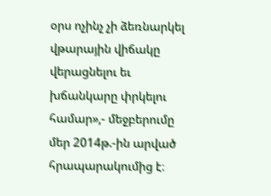օրս ոչինչ չի ձեռնարկել վթարային վիճակը վերացնելու եւ խճանկարը փրկելու համար»,- մեջբերումը մեր 2014թ.-ին արված հրապարակումից է։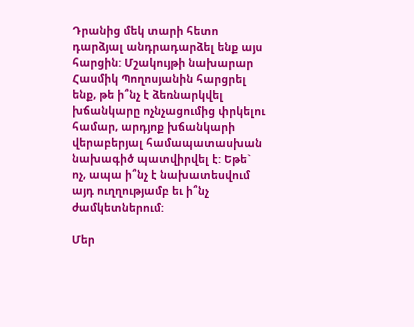Դրանից մեկ տարի հետո դարձյալ անդրադարձել ենք այս հարցին: Մշակույթի նախարար Հասմիկ Պողոսյանին հարցրել ենք, թե ի՞նչ է ձեռնարկվել խճանկարը ոչնչացումից փրկելու համար, արդյոք խճանկարի վերաբերյալ համապատասխան նախագիծ պատվիրվել է: Եթե` ոչ, ապա ի՞նչ է նախատեսվում այդ ուղղությամբ եւ ի՞նչ ժամկետներում:

Մեր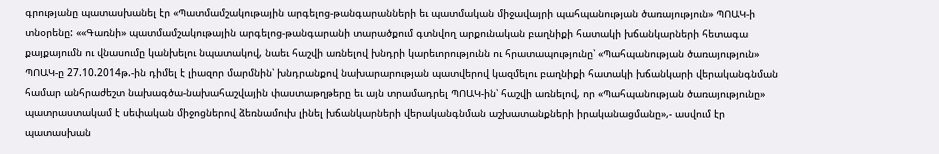գրությանը պատասխանել էր «Պատմամշակութային արգելոց-թանգարանների եւ պատմական միջավայրի պահպանության ծառայություն» ՊՈԱԿ-ի տնօրենը: ««Գառնի» պատմամշակութային արգելոց-թանգարանի տարածքում գտնվող արքունական բաղնիքի հատակի խճանկարների հետագա քայքայումն ու վնասումը կանխելու նպատակով, նաեւ հաշվի առնելով խնդրի կարեւորությունն ու հրատապությունը՝ «Պահպանության ծառայություն» ՊՈԱԿ-ը 27.10.2014թ.-ին դիմել է լիազոր մարմնին՝ խնդրանքով նախարարության պատվերով կազմելու բաղնիքի հատակի խճանկարի վերականգնման համար անհրաժեշտ նախագծա-նախահաշվային փաստաթղթերը եւ այն տրամադրել ՊՈԱԿ-ին՝ հաշվի առնելով, որ «Պահպանության ծառայությունը» պատրաստակամ է սեփական միջոցներով ձեռնամուխ լինել խճանկարների վերականգնման աշխատանքների իրականացմանը»,- ասվում էր պատասխան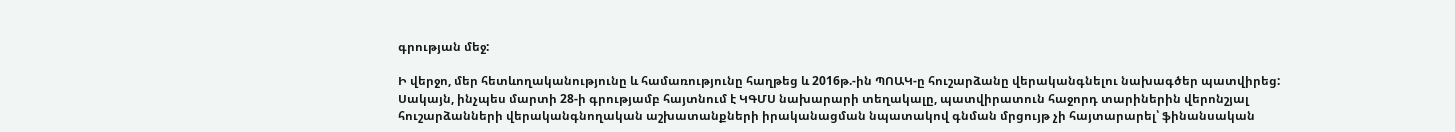գրության մեջ:

Ի վերջո, մեր հետևողականությունը և համառությունը հաղթեց և 2016թ.-ին ՊՈԱԿ-ը հուշարձանը վերականգնելու նախագծեր պատվիրեց: Սակայն, ինչպես մարտի 28-ի գրությամբ հայտնում է ԿԳՄՍ նախարարի տեղակալը, պատվիրատուն հաջորդ տարիներին վերոնշյալ հուշարձանների վերականգնողական աշխատանքների իրականացման նպատակով գնման մրցույթ չի հայտարարել՝ ֆինանսական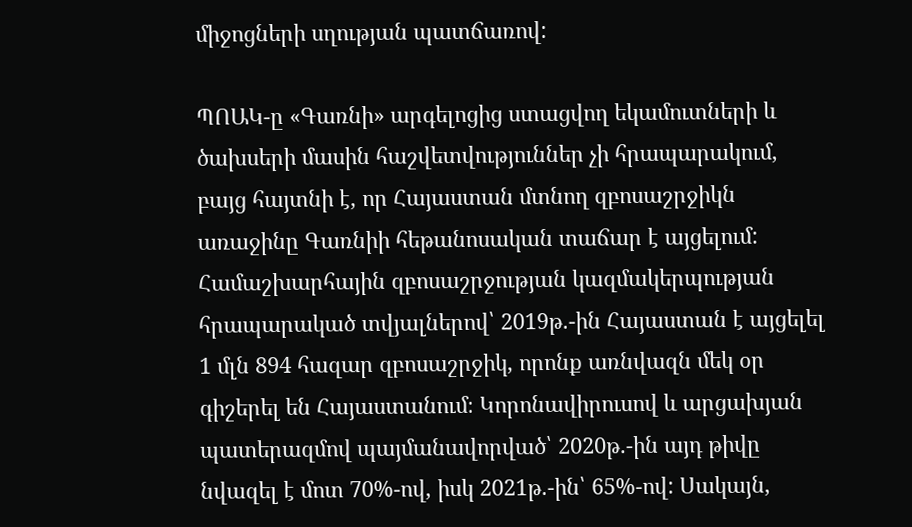միջոցների սղության պատճառով:

ՊՈԱԿ-ը «Գառնի» արգելոցից ստացվող եկամուտների և ծախսերի մասին հաշվետվություններ չի հրապարակում, բայց հայտնի է, որ Հայաստան մտնող զբոսաշրջիկն առաջինը Գառնիի հեթանոսական տաճար է այցելում: Համաշխարհային զբոսաշրջության կազմակերպության հրապարակած տվյալներով՝ 2019թ.-ին Հայաստան է այցելել 1 մլն 894 հազար զբոսաշրջիկ, որոնք առնվազն մեկ օր գիշերել են Հայաստանում։ Կորոնավիրուսով և արցախյան պատերազմով պայմանավորված՝ 2020թ.-ին այդ թիվը նվազել է մոտ 70%-ով, իսկ 2021թ.-ին՝ 65%-ով: Սակայն,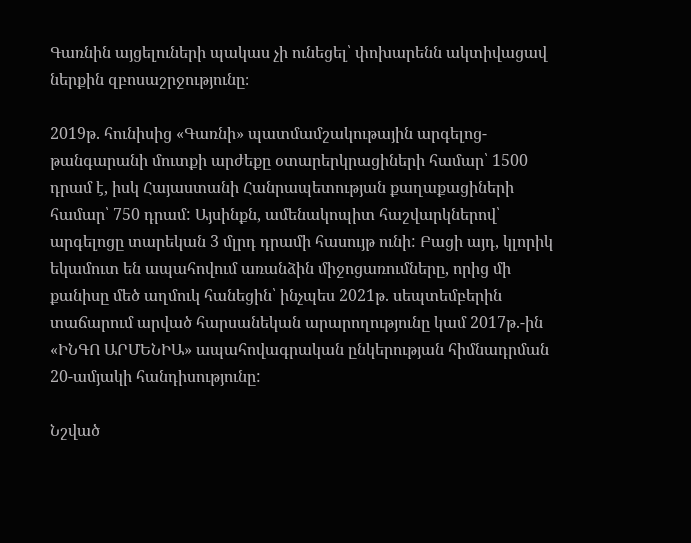Գառնին այցելուների պակաս չի ունեցել՝ փոխարենն ակտիվացավ ներքին զբոսաշրջությունը։

2019թ. հունիսից «Գառնի» պատմամշակութային արգելոց-թանգարանի մուտքի արժեքը օտարերկրացիների համար՝ 1500 դրամ է, իսկ Հայաստանի Հանրապետության քաղաքացիների համար՝ 750 դրամ: Այսինքն, ամենակոպիտ հաշվարկներով՝ արգելոցը տարեկան 3 մլրդ դրամի հասույթ ունի: Բացի այդ, կլորիկ եկամուտ են ապահովում առանձին միջոցառումները, որից մի քանիսը մեծ աղմուկ հանեցին՝ ինչպես 2021թ. սեպտեմբերին տաճարում արված հարսանեկան արարողությունը կամ 2017թ.-ին «ԻՆԳՈ ԱՐՄԵՆԻԱ» ապահովագրական ընկերության հիմնադրման 20-ամյակի հանդիսությունը:

Նշված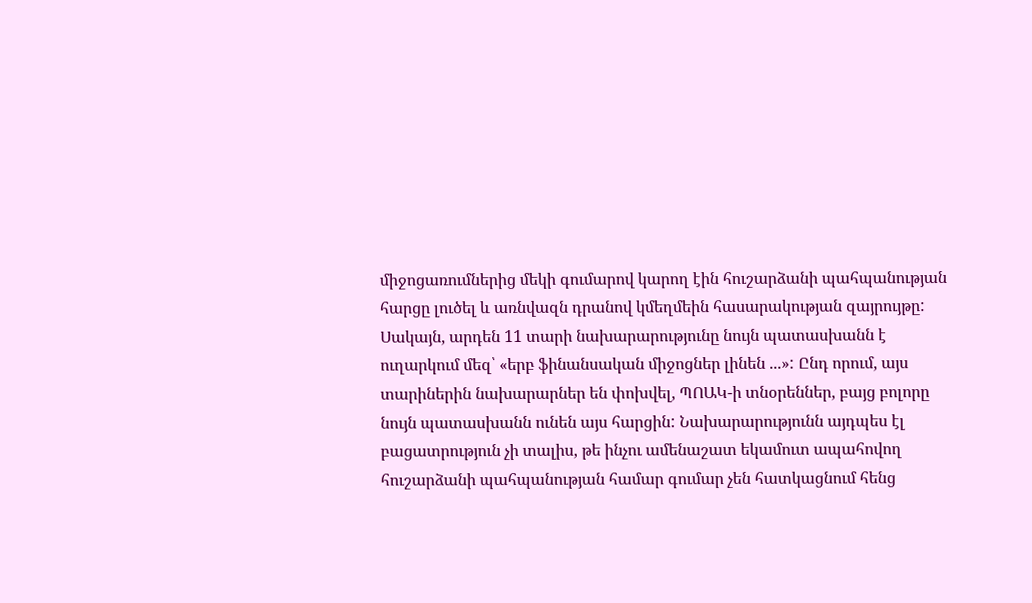միջոցառումներից մեկի գումարով կարող էին հուշարձանի պահպանության հարցը լուծել և առնվազն դրանով կմեղմեին հասարակության զայրույթը: Սակայն, արդեն 11 տարի նախարարությունը նույն պատասխանն է ուղարկում մեզ՝ «երբ ֆինանսական միջոցներ լինեն ...»: Ընդ որում, այս տարիներին նախարարներ են փոխվել, ՊՈԱԿ-ի տնօրեններ, բայց բոլորը նույն պատասխանն ունեն այս հարցին: Նախարարությունն այդպես էլ բացատրություն չի տալիս, թե ինչու ամենաշատ եկամուտ ապահովող հուշարձանի պահպանության համար գումար չեն հատկացնում հենց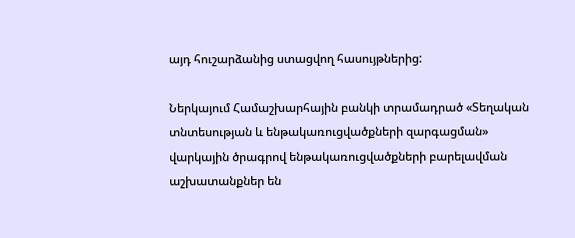այդ հուշարձանից ստացվող հասույթներից:

Ներկայում Համաշխարհային բանկի տրամադրած «Տեղական տնտեսության և ենթակառուցվածքների զարգացման» վարկային ծրագրով ենթակառուցվածքների բարելավման աշխատանքներ են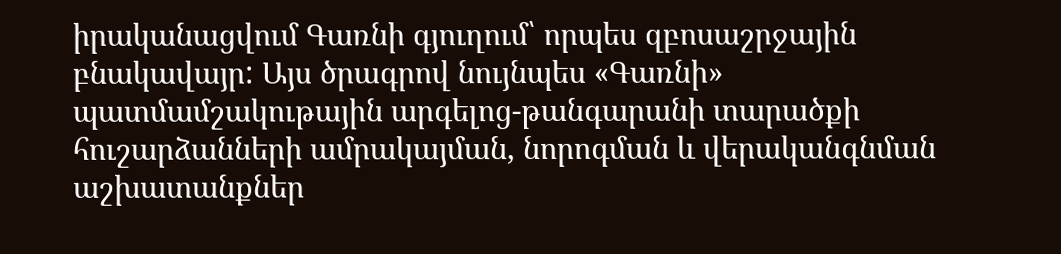իրականացվում Գառնի գյուղում՝ որպես զբոսաշրջային բնակավայր: Այս ծրագրով նույնպես «Գառնի» պատմամշակութային արգելոց-թանգարանի տարածքի հուշարձանների ամրակայման, նորոգման և վերականգնման աշխատանքներ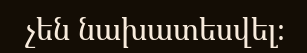չեն նախատեսվել։